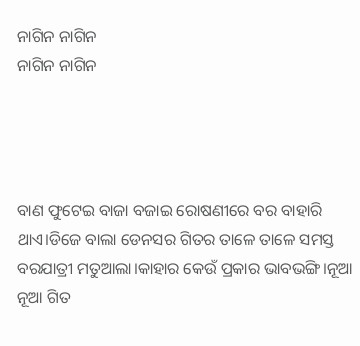ନାଗିନ ନାଗିନ
ନାଗିନ ନାଗିନ




ବାଣ ଫୁଟେଇ ବାଜା ବଜାଇ ରୋଷଣୀରେ ବର ବାହାରି ଥାଏ।ଡିଜେ ବାଲା ଡେନସର ଗିତର ତାଳେ ତାଳେ ସମସ୍ତ ବରଯାତ୍ରୀ ମତୁଆଲା।କାହାର କେଉଁ ପ୍ରକାର ଭାବଭଙ୍ଗି।ନୂଆ ନୂଆ ଗିତ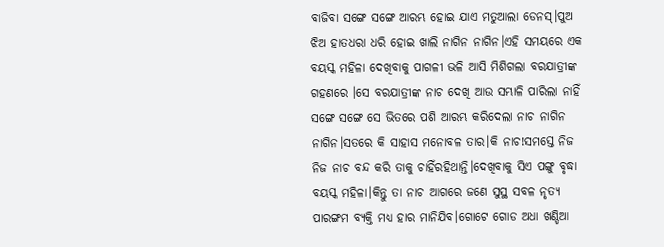ବାଜିବା ସଙ୍ଗେ ସଙ୍ଗେ ଆରମ୍ଭ ହୋଇ ଯାଏ ମତୁଆଲା ଡେନସ୍।ପୁଅ ଝିଅ ହାତଧରା ଧରି ହୋଇ ଖାଲି ନାଗିନ ନାଗିନ।ଏହି ସମୟରେ ଏକ ବୟସ୍କ ମହିଳା ଦେଖିବାକୁ ପାଗଳୀ ଭଳି ଆସି ମିଶିଗଲା ବରଯାତ୍ରୀଙ୍କ ଗହଣରେ ।ସେ ବରଯାତ୍ରୀଙ୍କ ନାଚ ଦେଖି ଆଉ ସମ୍ଭାଳି ପାରିଲା ନାହିଁ ସଙ୍ଗେ ସଙ୍ଗେ ସେ ଭିତରେ ପଶି ଆରମ୍ଭ କରିଦେଲା ନାଚ ନାଗିନ ନାଗିନ।ସତରେ କି ସାହାସ ମନୋବଳ ତାର।କି ନାଚ!ସମସ୍ତେ ନିଜ ନିଜ ନାଚ ବନ୍ଦ କରି ତାକୁ ଚାହିଁରହିଥାନ୍ତି।ଦେଖିବାକୁ ସିଏ ପଙ୍ଗୁ ବୃଦ୍ଧା ବୟସ୍କ ମହିଳା।କିନ୍ତୁ ତା ନାଚ ଆଗରେ ଜଣେ ସୁସ୍ଥ ସବଳ ନୃତ୍ୟ ପାରଙ୍ଗମ ବ୍ୟକ୍ତି ମଧ୍ୟ ହାର ମାନିଯିବ।ଗୋଟେ ଗୋଡ ଅଧା ଖଣ୍ଡିଆ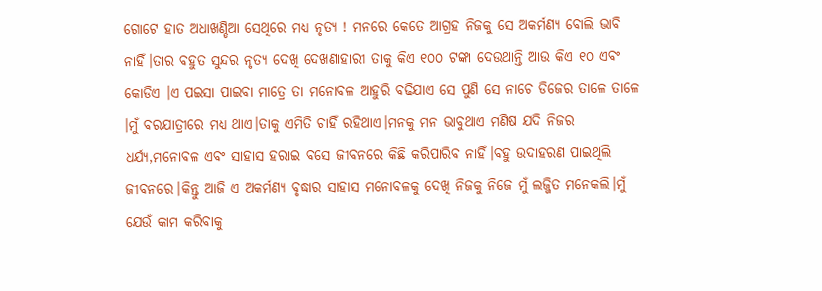ଗୋଟେ ହାତ ଅଧାଖଣ୍ଡିଆ ସେଥିରେ ମଧ୍ୟ ନୃତ୍ୟ ! ମନରେ କେତେ ଆଗ୍ରହ ନିଜକୁ ସେ ଅକର୍ମଣ୍ୟ ବୋଲି ଭାବି ନାହିଁ।ତାର ବହୁତ ସୁନ୍ଦର ନୃତ୍ୟ ଦେଖି ଦେଖଣାହାରୀ ତାକୁ କିଏ ୧୦୦ ଟଙ୍କା ଦେଉଥାନ୍ତି ଆଉ କିଏ ୧୦ ଏବଂ କୋଡିଏ ।ଏ ପଇସା ପାଇବା ମାତ୍ରେ ତା ମନୋବଳ ଆହୁରି ବଢିଯାଏ ସେ ପୁଣି ସେ ନାଚେ ଡିଜେର ତାଳେ ତାଳେ ।ମୁଁ ବରଯାତ୍ରୀରେ ମଧ୍ୟ ଥାଏ।ତାକୁ ଏମିତି ଚାହିଁ ରହିଥାଏ।ମନକୁ ମନ ଭାବୁଥାଏ ମଣିଷ ଯଦି ନିଜର ଧର୍ଯ୍ୟ,ମନୋବଳ ଏବଂ ସାହାସ ହରାଇ ବସେ ଜୀବନରେ କିଛି କରିପାରିବ ନାହିଁ।ବହୁ ଉଦାହରଣ ପାଇଥିଲି ଜୀବନରେ।କିନ୍ତୁ ଆଜି ଏ ଅକର୍ମଣ୍ୟ ବୃଦ୍ଧାର ସାହାସ ମନୋବଳକୁ ଦେଖି ନିଜକୁ ନିଜେ ମୁଁ ଲଜ୍ଜିତ ମନେକଲି।ମୁଁ ଯେଉଁ କାମ କରିବାକୁ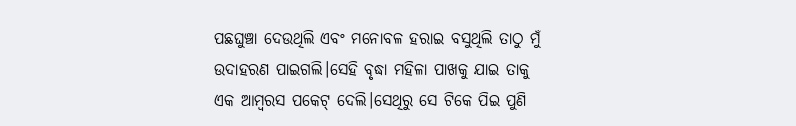ପଛଘୁଞ୍ଚା ଦେଉଥିଲି ଏବଂ ମନୋବଳ ହରାଇ ବସୁଥିଲି ତାଠୁ ମୁଁ ଉଦାହରଣ ପାଇଗଲି।ସେହି ବୃଦ୍ଧା ମହିଳା ପାଖକୁ ଯାଇ ତାକୁ ଏକ ଆମ୍ବରସ ପକେଟ୍ ଦେଲି।ସେଥିରୁ ସେ ଟିକେ ପିଇ ପୁଣି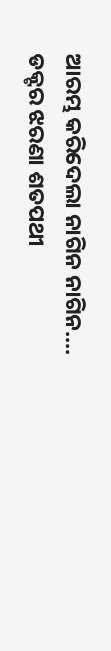ଆରମ୍ଭ କରିଦେଲା ନାଗିନ ନାଗିନ.... ଡକ୍ଟର ଝରଣା ଶତପଥୀ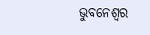ଭୁବନେଶ୍ବର